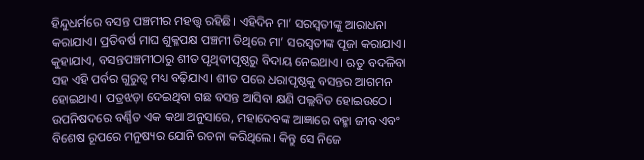ହିନ୍ଦୁଧର୍ମରେ ବସନ୍ତ ପଞ୍ଚମୀର ମହତ୍ତ୍ୱ ରହିଛି। ଏହିଦିନ ମା’ ସରସ୍ବତୀଙ୍କୁ ଆରାଧନା କରାଯାଏ। ପ୍ରତିବର୍ଷ ମାଘ ଶୁକ୍ଳପକ୍ଷ ପଞ୍ଚମୀ ତିଥିରେ ମା’ ସରସ୍ବତୀଙ୍କ ପୂଜା କରାଯାଏ। କୁହାଯାଏ, ବସନ୍ତପଞ୍ଚମୀଠାରୁ ଶୀତ ପୃଥିବୀପୃଷ୍ଠରୁ ବିଦାୟ ନେଇଥାଏ। ଋତୁ ବଦଳିବା ସହ ଏହି ପର୍ବର ଗୁରୁତ୍ୱ ମଧ୍ୟ ବଢ଼ିଯାଏ। ଶୀତ ପରେ ଧରାପୃଷ୍ଠକୁ ବସନ୍ତର ଆଗମନ ହୋଇଥାଏ। ପତ୍ରଝଡ଼ା ଦେଇଥିବା ଗଛ ବସନ୍ତ ଆସିବା କ୍ଷଣି ପଲ୍ଲବିତ ହୋଇଉଠେ।
ଉପନିଷଦରେ ବର୍ଣ୍ଣିତ ଏକ କଥା ଅନୁସାରେ, ମହାଦେବଙ୍କ ଆଜ୍ଞାରେ ବହ୍ମା ଜୀବ ଏବଂ ବିଶେଷ ରୂପରେ ମନୁଷ୍ୟର ଯୋନି ରଚନା କରିଥିଲେ। କିନ୍ତୁ ସେ ନିଜେ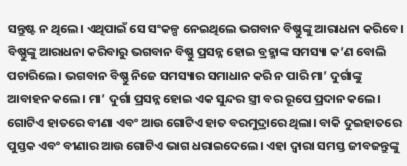ସନ୍ତୁଷ୍ଟ ନ ଥିଲେ। ଏଥିପାଇଁ ସେ ସଂକଳ୍ପ ନେଇଥିଲେ ଭଗବାନ ବିଷ୍ଣୁଙ୍କୁ ଆରାଧନା କରିବେ। ବିଷ୍ଣୁଙ୍କୁ ଆରାଧନା କରିବାରୁ ଭଗବାନ ବିଷ୍ଣୁ ପ୍ରସନ୍ନ ହୋଇ ବ୍ରହ୍ମାଙ୍କ ସମସ୍ୟା କ’ଣ ବୋଲି ପଚାରିଲେ। ଭଗବାନ ବିଷ୍ଣୁ ନିଜେ ସମସ୍ୟାର ସମାଧାନ କରି ନ ପାରି ମା’ ଦୁର୍ଗାଙ୍କୁ ଆବାହନ କଲେ। ମା’ ଦୁର୍ଗା ପ୍ରସନ୍ନ ହୋଇ ଏକ ସୁନ୍ଦର ସ୍ତ୍ରୀ ବର ରୂପେ ପ୍ରଦାନ କଲେ। ଗୋଟିଏ ହାତରେ ବୀଣା ଏବଂ ଆଉ ଗୋଟିଏ ହାତ ବରମୁଦ୍ରାରେ ଥିଲା। ବାକି ଦୁଇହାତରେ ପୁସ୍ତକ ଏବଂ ବୀଣାର ଆଉ ଗୋଟିଏ ଭାଗ ଧରାଇଦେଲେ। ଏହା ଦ୍ୱାରା ସମସ୍ତ ଜୀବଜନ୍ତୁଙ୍କୁ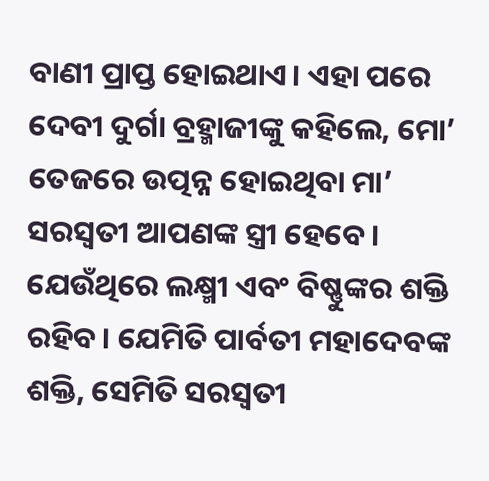ବାଣୀ ପ୍ରାପ୍ତ ହୋଇଥାଏ। ଏହା ପରେ ଦେବୀ ଦୁର୍ଗା ବ୍ରହ୍ମାଜୀଙ୍କୁ କହିଲେ, ମୋ’ ତେଜରେ ଉତ୍ପନ୍ନ ହୋଇଥିବା ମା’ ସରସ୍ବତୀ ଆପଣଙ୍କ ସ୍ତ୍ରୀ ହେବେ। ଯେଉଁଥିରେ ଲକ୍ଷ୍ମୀ ଏବଂ ବିଷ୍ଣୁଙ୍କର ଶକ୍ତି ରହିବ। ଯେମିତି ପାର୍ବତୀ ମହାଦେବଙ୍କ ଶକ୍ତି, ସେମିତି ସରସ୍ବତୀ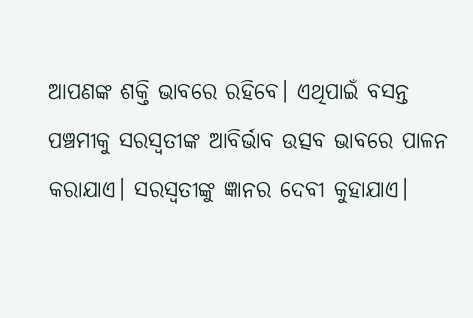ଆପଣଙ୍କ ଶକ୍ତି ଭାବରେ ରହିବେ। ଏଥିପାଇଁ ବସନ୍ତ ପଞ୍ଚମୀକୁ ସରସ୍ବତୀଙ୍କ ଆବିର୍ଭାବ ଉତ୍ସବ ଭାବରେ ପାଳନ କରାଯାଏ। ସରସ୍ବତୀଙ୍କୁ ଜ୍ଞାନର ଦେବୀ କୁହାଯାଏ।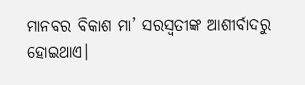ମାନବର ବିକାଶ ମା’ ସରସ୍ବତୀଙ୍କ ଆଶୀର୍ବାଦରୁ ହୋଇଥାଏ।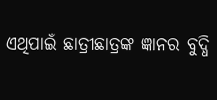ଏଥିପାଇଁ ଛାତ୍ରୀଛାତ୍ରଙ୍କ ଜ୍ଞାନର ବୁଦ୍ଧି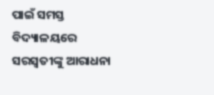ପାଇଁ ସମସ୍ତ ବିଦ୍ୟାଳୟରେ ସରସ୍ବତୀଙ୍କୁ ଆରାଧନା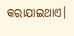କରାଯାଇଥାଏ।